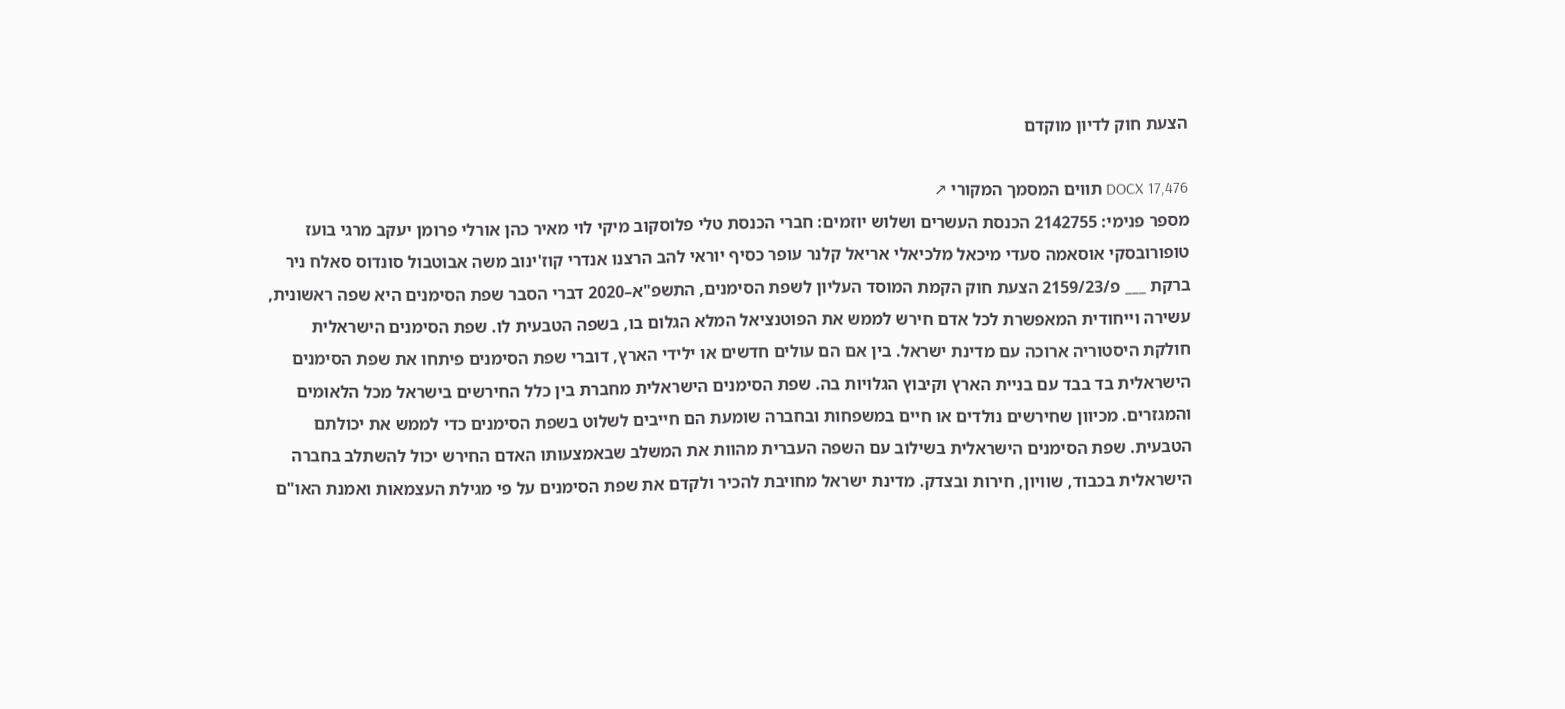הצעת חוק לדיון מוקדם

DOCX 17,476 תווים המסמך המקורי ↗
מספר פנימי: 2142755 הכנסת העשרים ושלוש יוזמים: חברי הכנסת טלי פלוסקוב מיקי לוי מאיר כהן אורלי פרומן יעקב מרגי בועז טופורובסקי אוסאמה סעדי מיכאל מלכיאלי אריאל קלנר עופר כסיף יוראי להב הרצנו אנדרי קוז'ינוב משה אבוטבול סונדוס סאלח ניר ברקת ___ פ/2159/23 הצעת חוק הקמת המוסד העליון לשפת הסימנים, התשפ"א–2020 דברי הסבר שפת הסימנים היא שפה ראשונית, עשירה וייחודית המאפשרת לכל אדם חירש לממש את הפוטנציאל המלא הגלום בו, בשפה הטבעית לו. שפת הסימנים הישראלית חולקת היסטוריה ארוכה עם מדינת ישראל. בין אם הם עולים חדשים או ילידי הארץ, דוברי שפת הסימנים פיתחו את שפת הסימנים הישראלית בד בבד עם בניית הארץ וקיבוץ הגלויות בה. שפת הסימנים הישראלית מחברת בין כלל החירשים בישראל מכל הלאומים והמגזרים. מכיוון שחירשים נולדים או חיים במשפחות ובחברה שומעת הם חייבים לשלוט בשפת הסימנים כדי לממש את יכולתם הטבעית. שפת הסימנים הישראלית בשילוב עם השפה העברית מהוות את המשלב שבאמצעותו האדם החירש יכול להשתלב בחברה הישראלית בכבוד, שוויון, חירות ובצדק. מדינת ישראל מחויבת להכיר ולקדם את שפת הסימנים על פי מגילת העצמאות ואמנת האו"ם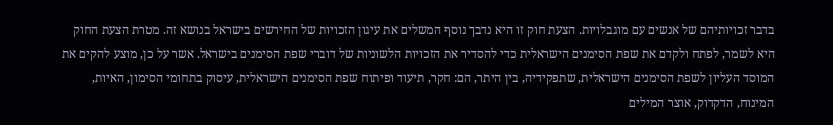בדבר זכויותיהם של אנשים עם מוגבלויות. הצעת חוק זו היא נדבך נוסף המשלים את עיגון הזכויות של החירשים בישראל בנושא זה. מטרת הצעת החוק היא לשמר, לפתח ולקדם את שפת הסימנים הישראלית כדי להסדיר את הזכויות הלשוניות של דוברי שפת הסימנים בישראל. אשר על כן, מוצע להקים את המוסד העליון לשפת הסימנים הישראלית, שתפקידיה, בין היתר, הם: חקר, תיעוד ופיתוח שפת הסימנים הישראלית, עיסוק בתחומי הסימון, האיות, המינוח, הדקדוק, אוצר המילים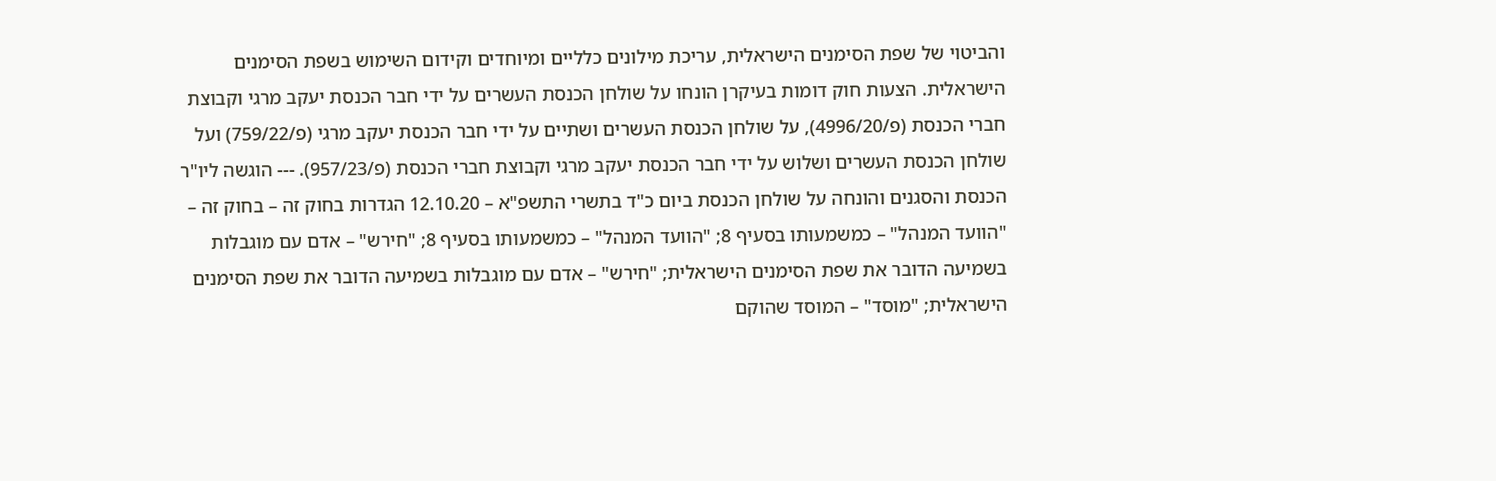והביטוי של שפת הסימנים הישראלית, עריכת מילונים כלליים ומיוחדים וקידום השימוש בשפת הסימנים הישראלית. הצעות חוק דומות בעיקרן הונחו על שולחן הכנסת העשרים על ידי חבר הכנסת יעקב מרגי וקבוצת חברי הכנסת (פ/4996/20), על שולחן הכנסת העשרים ושתיים על ידי חבר הכנסת יעקב מרגי (פ/759/22) ועל שולחן הכנסת העשרים ושלוש על ידי חבר הכנסת יעקב מרגי וקבוצת חברי הכנסת (פ/957/23). --- הוגשה ליו"ר הכנסת והסגנים והונחה על שולחן הכנסת ביום כ"ד בתשרי התשפ"א – 12.10.20 הגדרות בחוק זה – בחוק זה – "הוועד המנהל" – כמשמעותו בסעיף 8; "הוועד המנהל" – כמשמעותו בסעיף 8; "חירש" – אדם עם מוגבלות בשמיעה הדובר את שפת הסימנים הישראלית; "חירש" – אדם עם מוגבלות בשמיעה הדובר את שפת הסימנים הישראלית; "מוסד" – המוסד שהוקם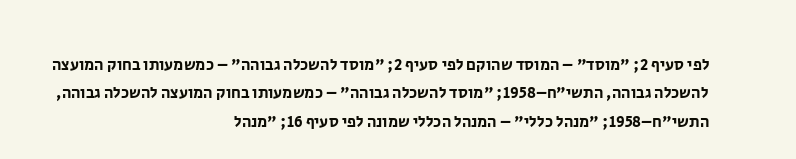לפי סעיף 2; "מוסד" – המוסד שהוקם לפי סעיף 2; "מוסד להשכלה גבוהה" – כמשמעותו בחוק המועצה להשכלה גבוהה, התשי"ח–1958; "מוסד להשכלה גבוהה" – כמשמעותו בחוק המועצה להשכלה גבוהה, התשי"ח–1958; "מנהל כללי" – המנהל הכללי שמונה לפי סעיף 16; "מנהל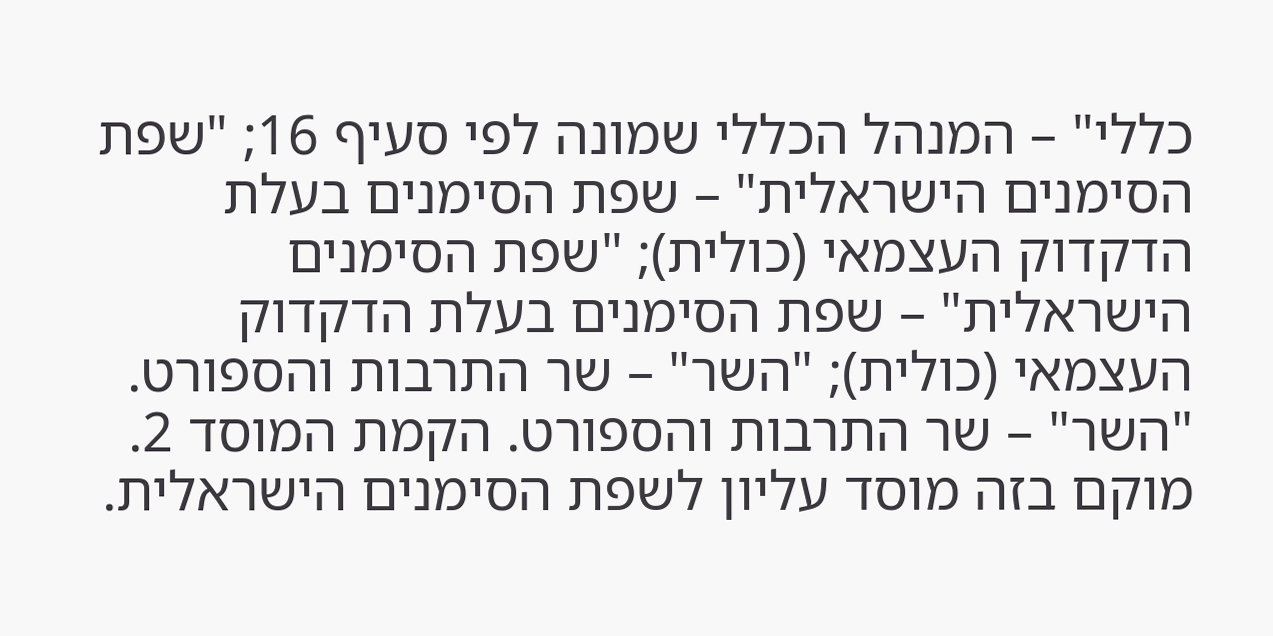כללי" – המנהל הכללי שמונה לפי סעיף 16; "שפת הסימנים הישראלית" – שפת הסימנים בעלת הדקדוק העצמאי (כולית); "שפת הסימנים הישראלית" – שפת הסימנים בעלת הדקדוק העצמאי (כולית); "השר" – שר התרבות והספורט. "השר" – שר התרבות והספורט. הקמת המוסד 2. מוקם בזה מוסד עליון לשפת הסימנים הישראלית.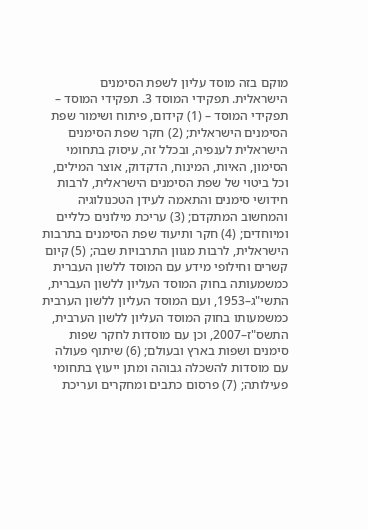מוקם בזה מוסד עליון לשפת הסימנים הישראלית. תפקידי המוסד 3. תפקידי המוסד – תפקידי המוסד – (1) קידום, פיתוח ושימור שפת הסימנים הישראלית; (2) חקר שפת הסימנים הישראלית לענפיה, ובכלל זה, עיסוק בתחומי הסימון, האיות, המינוח, הדקדוק, אוצר המילים, וכל ביטוי של שפת הסימנים הישראלית, לרבות חידושי סימנים והתאמה לעידן הטכנולוגיה והמחשוב המתקדם; (3) עריכת מילונים כלליים ומיוחדים; (4) חקר ותיעוד שפת הסימנים בתרבות הישראלית, לרבות מגוון התרבויות שבה; (5) קיום קשרים וחילופי מידע עם המוסד ללשון העברית כמשמעותה בחוק המוסד העליון ללשון העברית, התשי"ג–1953, ועם המוסד העליון ללשון הערבית כמשמעותו בחוק המוסד העליון ללשון הערבית, התשס"ז–2007, וכן עם מוסדות לחקר שפות סימנים ושפות בארץ ובעולם; (6) שיתוף פעולה עם מוסדות להשכלה גבוהה ומתן ייעוץ בתחומי פעילותה; (7) פרסום כתבים ומחקרים ועריכת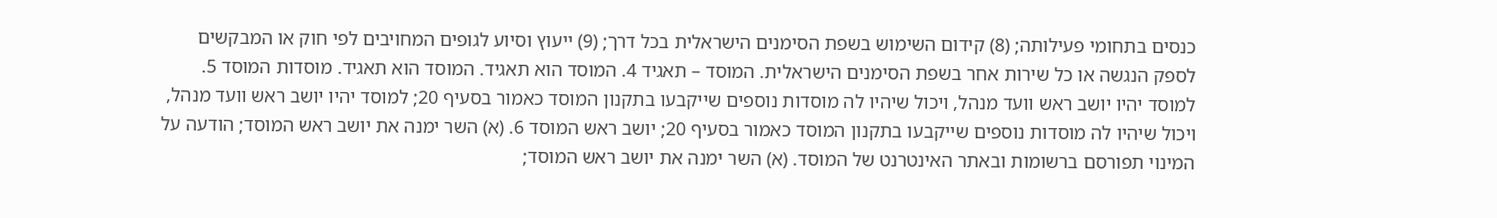כנסים בתחומי פעילותה; (8) קידום השימוש בשפת הסימנים הישראלית בכל דרך; (9) ייעוץ וסיוע לגופים המחויבים לפי חוק או המבקשים לספק הנגשה או כל שירות אחר בשפת הסימנים הישראלית. המוסד – תאגיד 4. המוסד הוא תאגיד. המוסד הוא תאגיד. מוסדות המוסד 5. למוסד יהיו יושב ראש וועד מנהל, ויכול שיהיו לה מוסדות נוספים שייקבעו בתקנון המוסד כאמור בסעיף 20; למוסד יהיו יושב ראש וועד מנהל, ויכול שיהיו לה מוסדות נוספים שייקבעו בתקנון המוסד כאמור בסעיף 20; יושב ראש המוסד 6. (א) השר ימנה את יושב ראש המוסד; הודעה על המינוי תפורסם ברשומות ובאתר האינטרנט של המוסד. (א) השר ימנה את יושב ראש המוסד;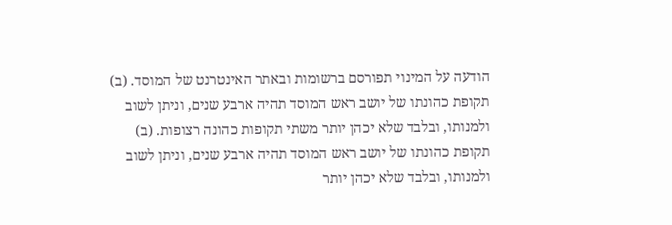הודעה על המינוי תפורסם ברשומות ובאתר האינטרנט של המוסד. (ב) תקופת כהונתו של יושב ראש המוסד תהיה ארבע שנים, וניתן לשוב ולמנותו, ובלבד שלא יכהן יותר משתי תקופות כהונה רצופות. (ב) תקופת כהונתו של יושב ראש המוסד תהיה ארבע שנים, וניתן לשוב ולמנותו, ובלבד שלא יכהן יותר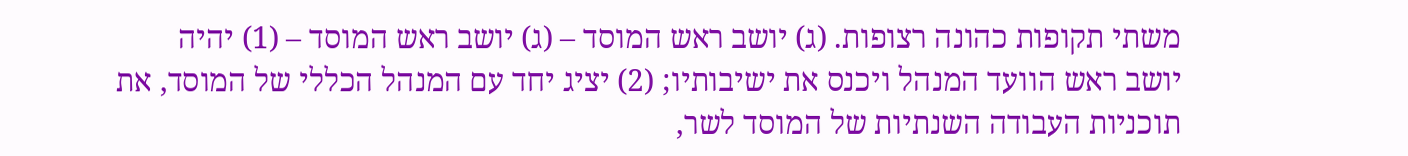משתי תקופות כהונה רצופות. (ג) יושב ראש המוסד – (ג) יושב ראש המוסד – (1) יהיה יושב ראש הוועד המנהל ויכנס את ישיבותיו; (2) יציג יחד עם המנהל הכללי של המוסד, את תוכניות העבודה השנתיות של המוסד לשר,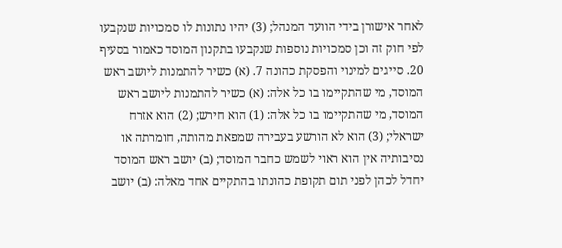לאחר אישורן בידי הוועד המנהל; (3) יהיו נתונות לו סמכויות שנקבעו לפי חוק זה וכן סמכויות נוספות שנקבעו בתקנון המוסד כאמור בסעיף 20. סייגים למינוי והפסקת כהונה 7. (א) כשיר להתמנות ליושב ראש המוסד, מי שהתקיימו בו כל אלה: (א) כשיר להתמנות ליושב ראש המוסד, מי שהתקיימו בו כל אלה: (1) הוא חירש; (2) הוא אזרח ישראלי; (3) הוא לא הורשע בעבירה שמפאת מהותה, חומרתה או נסיבותיה אין הוא ראוי לשמש כחבר המוסד; (ב) יושב ראש המוסד יחדל לכהן לפני תום תקופת כהונתו בהתקיים אחד מאלה: (ב) יושב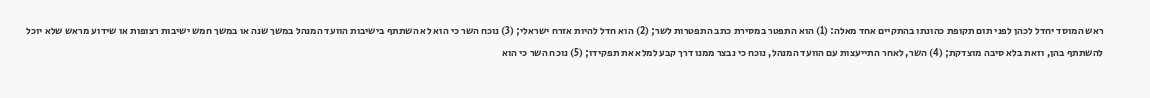ראש המוסד יחדל לכהן לפני תום תקופת כהונתו בהתקיים אחד מאלה: (1) הוא התפטר במסירת כתב התפטרות לשר; (2) הוא חדל להיות אזרח ישראלי; (3) נוכח השר כי הוא לא השתתף בישיבות הוועד המנהל במשך שנה או במשך חמש ישיבות רצופות או שידוע מראש שלא יוכל להשתתף בהן, וזאת בלא סיבה מוצדקת; (4) השר, לאחר התייעצות עם הוועד המנהל, נוכח כי נבצר ממנו דרך קבע למלא את תפקידו; (5) נוכח השר כי הוא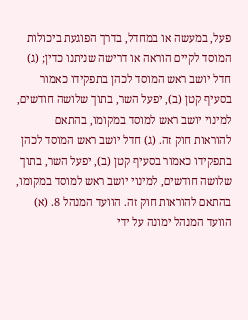פעל, במעשה או במחדל, בדרך הפוגעת ביכולות המוסד לקיים הוראה או דרישה שניתנו כדין; (ג) חדל יושב ראש המוסד לכהן בתפקידו כאמור בסעיף קטן (ב), יפעל השר, בתוך שלושה חודשים, למינוי יושב ראש למוסד במקומו, בהתאם להוראות חוק זה. (ג) חדל יושב ראש המוסד לכהן בתפקידו כאמור בסעיף קטן (ב), יפעל השר, בתוך שלושה חודשים, למינוי יושב ראש למוסד במקומו, בהתאם להוראות חוק זה. הוועד המנהל 8. (א) הוועד המנהל ימונה על ידי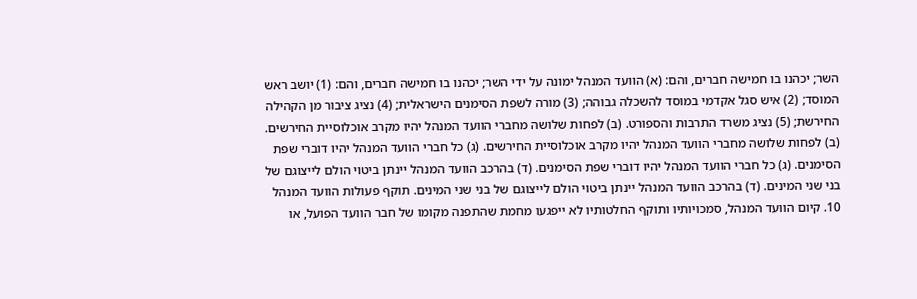השר; יכהנו בו חמישה חברים, והם: (א) הוועד המנהל ימונה על ידי השר; יכהנו בו חמישה חברים, והם: (1) יושב ראש המוסד; (2) איש סגל אקדמי במוסד להשכלה גבוהה; (3) מורה לשפת הסימנים הישראלית; (4) נציג ציבור מן הקהילה החירשת; (5) נציג משרד התרבות והספורט. (ב) לפחות שלושה מחברי הוועד המנהל יהיו מקרב אוכלוסיית החירשים. (ב) לפחות שלושה מחברי הוועד המנהל יהיו מקרב אוכלוסיית החירשים. (ג) כל חברי הוועד המנהל יהיו דוברי שפת הסימנים. (ג) כל חברי הוועד המנהל יהיו דוברי שפת הסימנים. (ד) בהרכב הוועד המנהל יינתן ביטוי הולם לייצוגם של בני שני המינים. (ד) בהרכב הוועד המנהל יינתן ביטוי הולם לייצוגם של בני שני המינים. תוקף פעולות הוועד המנהל 10. קיום הוועד המנהל, סמכויותיו ותוקף החלטותיו לא ייפגעו מחמת שהתפנה מקומו של חבר הוועד הפועל, או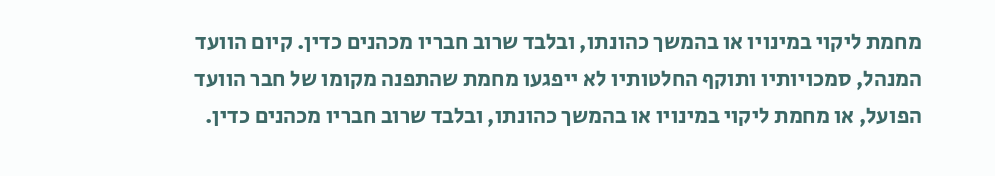מחמת ליקוי במינויו או בהמשך כהונתו, ובלבד שרוב חבריו מכהנים כדין. קיום הוועד המנהל, סמכויותיו ותוקף החלטותיו לא ייפגעו מחמת שהתפנה מקומו של חבר הוועד הפועל, או מחמת ליקוי במינויו או בהמשך כהונתו, ובלבד שרוב חבריו מכהנים כדין.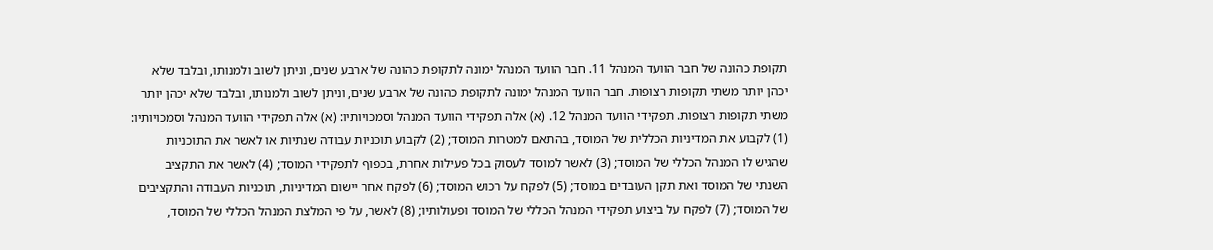תקופת כהונה של חבר הוועד המנהל 11. חבר הוועד המנהל ימונה לתקופת כהונה של ארבע שנים, וניתן לשוב ולמנותו, ובלבד שלא יכהן יותר משתי תקופות רצופות. חבר הוועד המנהל ימונה לתקופת כהונה של ארבע שנים, וניתן לשוב ולמנותו, ובלבד שלא יכהן יותר משתי תקופות רצופות. תפקידי הוועד המנהל 12. (א) אלה תפקידי הוועד המנהל וסמכויותיו: (א) אלה תפקידי הוועד המנהל וסמכויותיו: (1) לקבוע את המדיניות הכללית של המוסד, בהתאם למטרות המוסד; (2) לקבוע תוכניות עבודה שנתיות או לאשר את התוכניות שהגיש לו המנהל הכללי של המוסד; (3) לאשר למוסד לעסוק בכל פעילות אחרת, בכפוף לתפקידי המוסד; (4) לאשר את התקציב השנתי של המוסד ואת תקן העובדים במוסד; (5) לפקח על רכוש המוסד; (6) לפקח אחר יישום המדיניות, תוכניות העבודה והתקציבים של המוסד; (7) לפקח על ביצוע תפקידי המנהל הכללי של המוסד ופעולותיו; (8) לאשר, על פי המלצת המנהל הכללי של המוסד,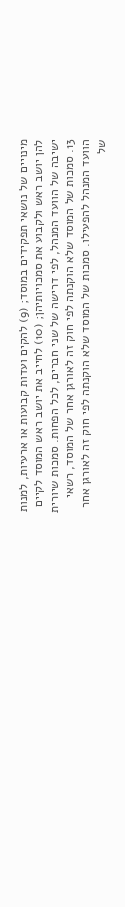מינויים של נושאי תפקידים במוסד; (9) להקים ועדות קבועות או ארעיות, למנות להן יושב ראש ולקבוע את סמכויותיהן; (10) לחייב את יושב ראש המוסד לקיים ישיבה של הוועד המנהל, לפי דרישה של שני חברים, לכל הפחות. סמכות שיורית 13. סמכות של המוסד שלא הוקנתה לפי חוק זה לאורגן אחר של המוסד, רשאי הוועד המנהל להפעילו. סמכות של המוסד שלא הוקנתה לפי חוק זה לאורגן אחר של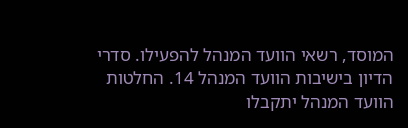המוסד, רשאי הוועד המנהל להפעילו. סדרי הדיון בישיבות הוועד המנהל 14. החלטות הוועד המנהל יתקבלו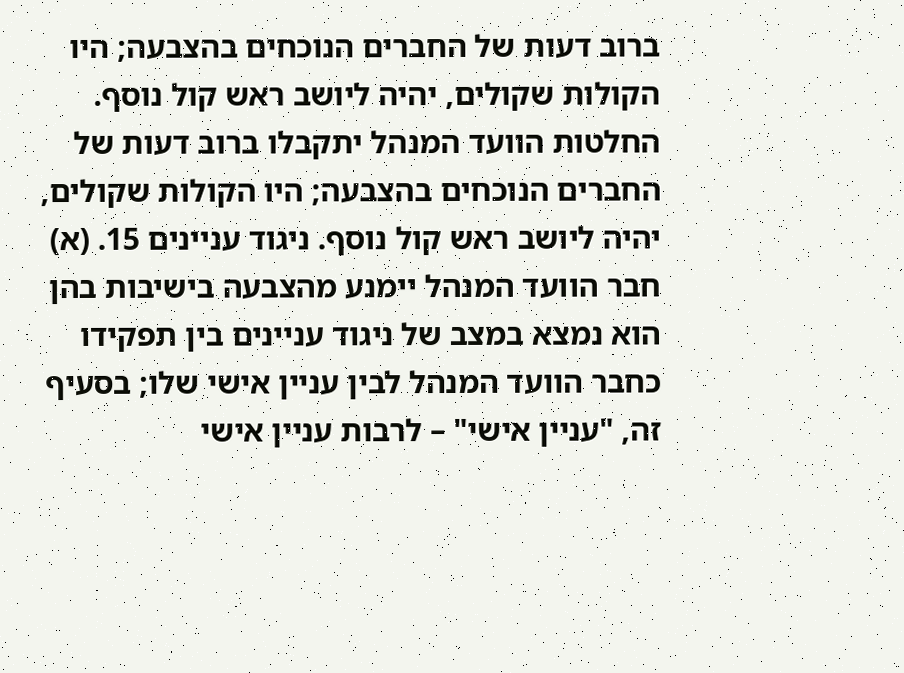ברוב דעות של החברים הנוכחים בהצבעה; היו הקולות שקולים, יהיה ליושב ראש קול נוסף. החלטות הוועד המנהל יתקבלו ברוב דעות של החברים הנוכחים בהצבעה; היו הקולות שקולים, יהיה ליושב ראש קול נוסף. ניגוד עניינים 15. (א) חבר הוועד המנהל יימנע מהצבעה בישיבות בהן הוא נמצא במצב של ניגוד עניינים בין תפקידו כחבר הוועד המנהל לבין עניין אישי שלו; בסעיף זה, "עניין אישי" – לרבות עניין אישי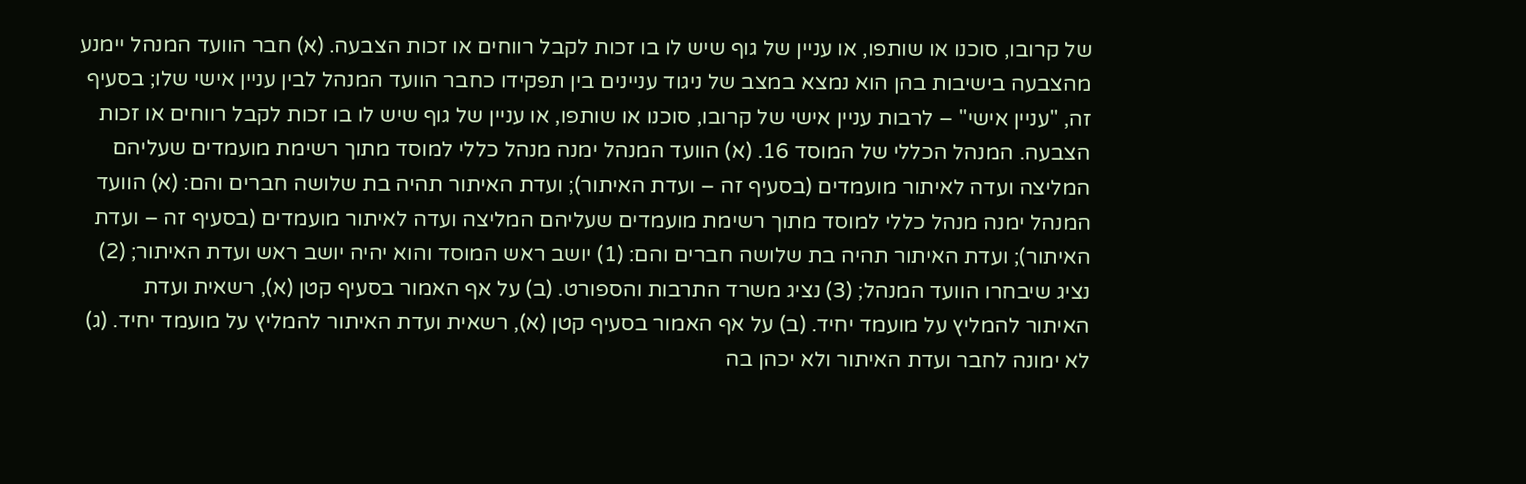של קרובו, סוכנו או שותפו, או עניין של גוף שיש לו בו זכות לקבל רווחים או זכות הצבעה. (א) חבר הוועד המנהל יימנע מהצבעה בישיבות בהן הוא נמצא במצב של ניגוד עניינים בין תפקידו כחבר הוועד המנהל לבין עניין אישי שלו; בסעיף זה, "עניין אישי" – לרבות עניין אישי של קרובו, סוכנו או שותפו, או עניין של גוף שיש לו בו זכות לקבל רווחים או זכות הצבעה. המנהל הכללי של המוסד 16. (א) הוועד המנהל ימנה מנהל כללי למוסד מתוך רשימת מועמדים שעליהם המליצה ועדה לאיתור מועמדים (בסעיף זה – ועדת האיתור); ועדת האיתור תהיה בת שלושה חברים והם: (א) הוועד המנהל ימנה מנהל כללי למוסד מתוך רשימת מועמדים שעליהם המליצה ועדה לאיתור מועמדים (בסעיף זה – ועדת האיתור); ועדת האיתור תהיה בת שלושה חברים והם: (1) יושב ראש המוסד והוא יהיה יושב ראש ועדת האיתור; (2) נציג שיבחרו הוועד המנהל; (3) נציג משרד התרבות והספורט. (ב) על אף האמור בסעיף קטן (א), רשאית ועדת האיתור להמליץ על מועמד יחיד. (ב) על אף האמור בסעיף קטן (א), רשאית ועדת האיתור להמליץ על מועמד יחיד. (ג) לא ימונה לחבר ועדת האיתור ולא יכהן בה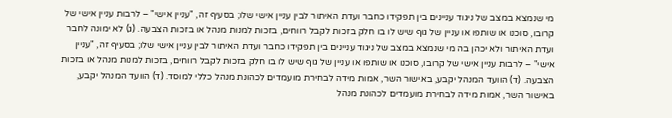מי שנמצא במצב של ניגוד עניינים בין תפקידו כחבר ועדת האיתור לבין עניין אישי שלו; בסעיף זה, "עניין אישי" – לרבות עניין אישי של קרובו, סוכנו או שותפו או עניין של גוף שיש לו בו חלק בזכות לקבל רווחים, בזכות למנות מנהל או בזכות הצבעה. (ג) לא ימונה לחבר ועדת האיתור ולא יכהן בה מי שנמצא במצב של ניגוד עניינים בין תפקידו כחבר ועדת האיתור לבין עניין אישי שלו; בסעיף זה, "עניין אישי" – לרבות עניין אישי של קרובו, סוכנו או שותפו או עניין של גוף שיש לו בו חלק בזכות לקבל רווחים, בזכות למנות מנהל או בזכות הצבעה. (ד) הוועד המנהל יקבע, באישור השר, אמות מידה לבחירת מועמדים לכהונת מנהל כללי למוסד. (ד) הוועד המנהל יקבע, באישור השר, אמות מידה לבחירת מועמדים לכהונת מנהל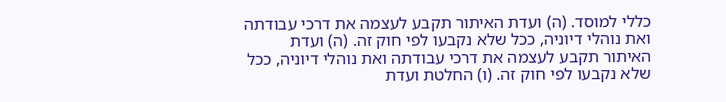כללי למוסד. (ה) ועדת האיתור תקבע לעצמה את דרכי עבודתה ואת נוהלי דיוניה, ככל שלא נקבעו לפי חוק זה. (ה) ועדת האיתור תקבע לעצמה את דרכי עבודתה ואת נוהלי דיוניה, ככל שלא נקבעו לפי חוק זה. (ו) החלטת ועדת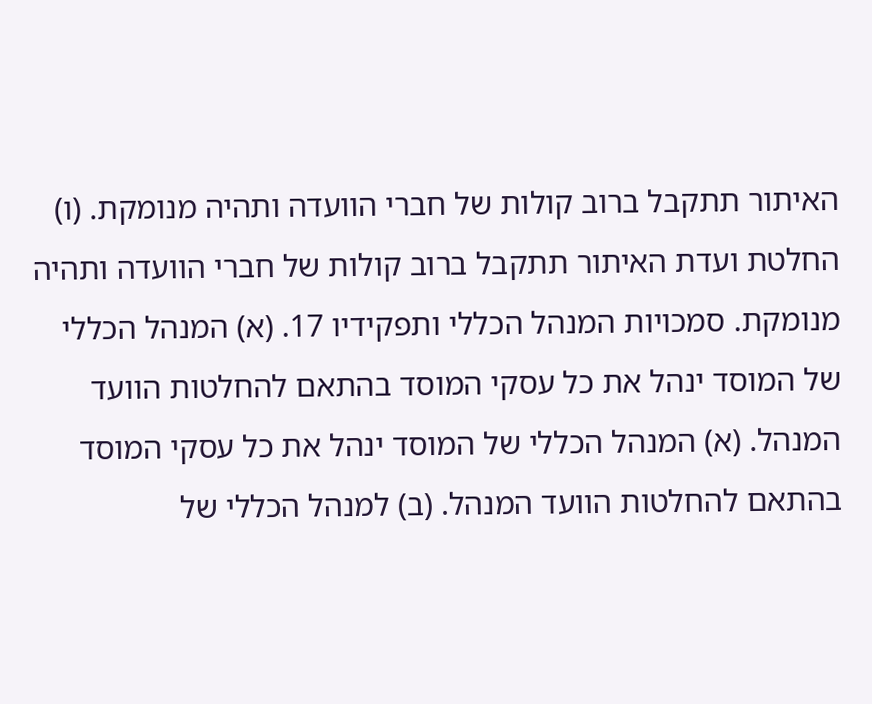האיתור תתקבל ברוב קולות של חברי הוועדה ותהיה מנומקת. (ו) החלטת ועדת האיתור תתקבל ברוב קולות של חברי הוועדה ותהיה מנומקת. סמכויות המנהל הכללי ותפקידיו 17. (א) המנהל הכללי של המוסד ינהל את כל עסקי המוסד בהתאם להחלטות הוועד המנהל. (א) המנהל הכללי של המוסד ינהל את כל עסקי המוסד בהתאם להחלטות הוועד המנהל. (ב) למנהל הכללי של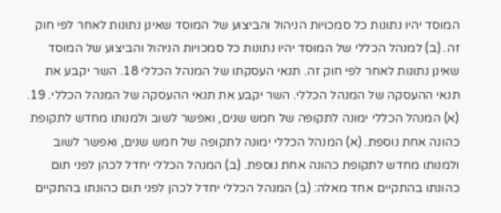המוסד יהיו נתונות כל סמכויות הניהול והביצוע של המוסד שאינן נתונות לאחר לפי חוק זה. (ב) למנהל הכללי של המוסד יהיו נתונות כל סמכויות הניהול והביצוע של המוסד שאינן נתונות לאחר לפי חוק זה. תנאי העסקתו של המנהל הכללי 18. השר יקבע את תנאי ההעסקה של המנהל הכללי. השר יקבע את תנאי ההעסקה של המנהל הכללי. 19. (א) המנהל הכללי ימונה לתקופה של חמש שנים, ואפשר לשוב ולמנותו מחדש לתקופת כהונה אחת נוספת. (א) המנהל הכללי ימונה לתקופה של חמש שנים, ואפשר לשוב ולמנותו מחדש לתקופת כהונה אחת נוספת. (ב) המנהל הכללי יחדל לכהן לפני תום כהונתו בהתקיים אחד מאלה: (ב) המנהל הכללי יחדל לכהן לפני תום כהונתו בהתקיים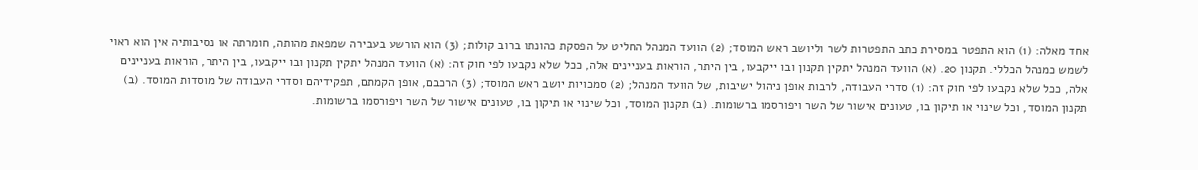אחד מאלה: (1) הוא התפטר במסירת כתב התפטרות לשר וליושב ראש המוסד; (2) הוועד המנהל החליט על הפסקת כהונתו ברוב קולות; (3) הוא הורשע בעבירה שמפאת מהותה, חומרתה או נסיבותיה אין הוא ראוי לשמש כמנהל הכללי. תקנון 20. (א) הוועד המנהל יתקין תקנון ובו ייקבעו, בין היתר, הוראות בעניינים אלה, ככל שלא נקבעו לפי חוק זה: (א) הוועד המנהל יתקין תקנון ובו ייקבעו, בין היתר, הוראות בעניינים אלה, ככל שלא נקבעו לפי חוק זה: (1) סדרי העבודה, לרבות אופן ניהול ישיבות, של הוועד המנהל; (2) סמכויות יושב ראש המוסד; (3) הרכבם, אופן הקמתם, תפקידיהם וסדרי העבודה של מוסדות המוסד. (ב) תקנון המוסד, וכל שינוי או תיקון בו, טעונים אישור של השר ויפורסמו ברשומות. (ב) תקנון המוסד, וכל שינוי או תיקון בו, טעונים אישור של השר ויפורסמו ברשומות.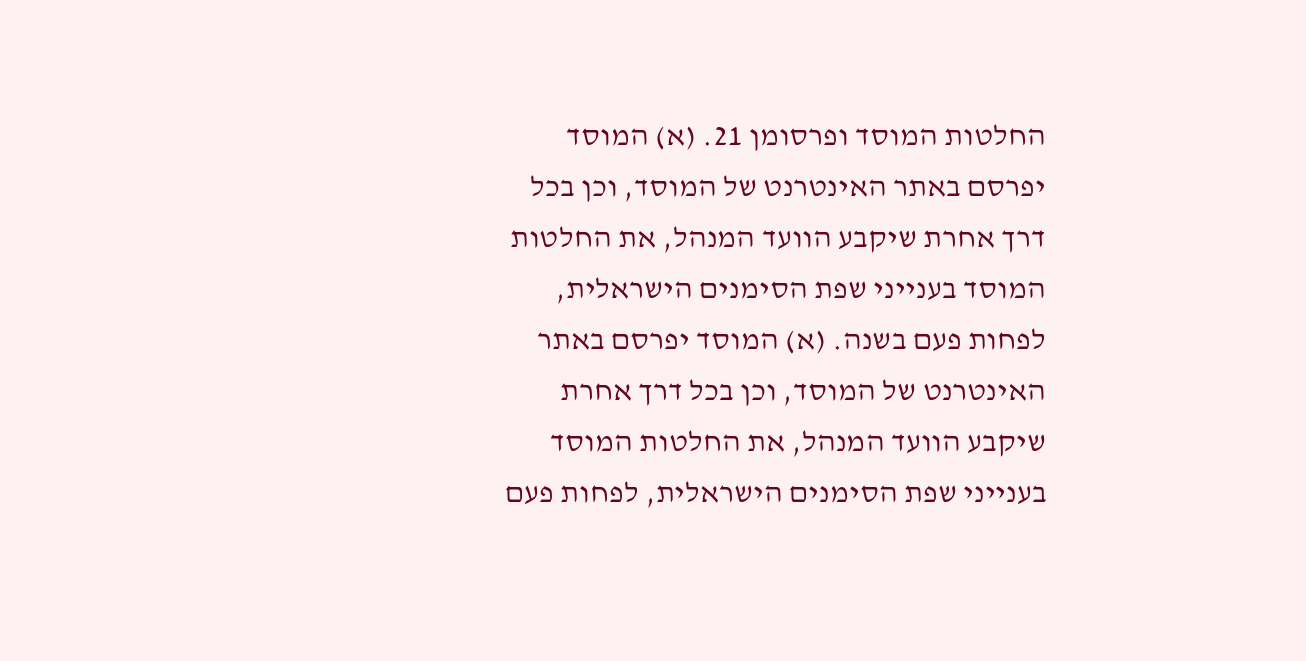החלטות המוסד ופרסומן 21. (א) המוסד יפרסם באתר האינטרנט של המוסד, וכן בכל דרך אחרת שיקבע הוועד המנהל, את החלטות המוסד בענייני שפת הסימנים הישראלית, לפחות פעם בשנה. (א) המוסד יפרסם באתר האינטרנט של המוסד, וכן בכל דרך אחרת שיקבע הוועד המנהל, את החלטות המוסד בענייני שפת הסימנים הישראלית, לפחות פעם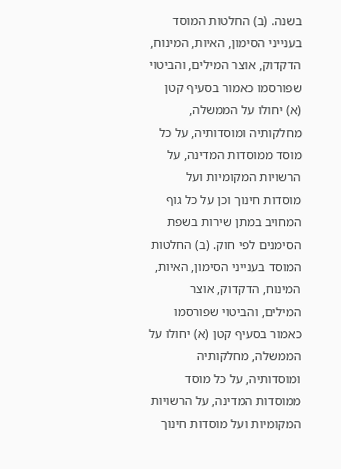בשנה. (ב) החלטות המוסד בענייני הסימון, האיות, המינוח, הדקדוק, אוצר המילים, והביטוי שפורסמו כאמור בסעיף קטן (א) יחולו על הממשלה, מחלקותיה ומוסדותיה, על כל מוסד ממוסדות המדינה, על הרשויות המקומיות ועל מוסדות חינוך וכן על כל גוף המחויב במתן שירות בשפת הסימנים לפי חוק. (ב) החלטות המוסד בענייני הסימון, האיות, המינוח, הדקדוק, אוצר המילים, והביטוי שפורסמו כאמור בסעיף קטן (א) יחולו על הממשלה, מחלקותיה ומוסדותיה, על כל מוסד ממוסדות המדינה, על הרשויות המקומיות ועל מוסדות חינוך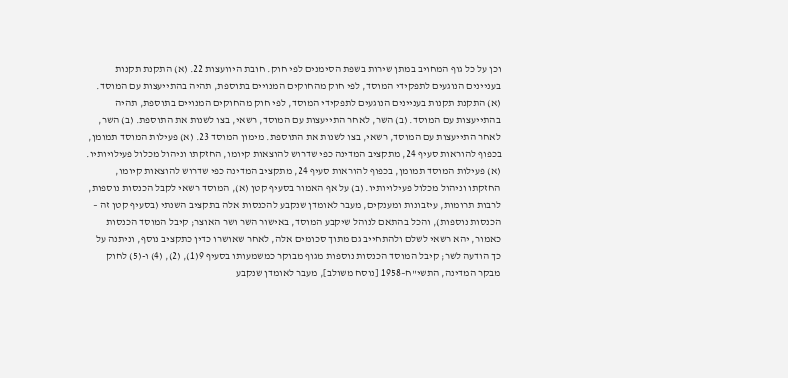וכן על כל גוף המחויב במתן שירות בשפת הסימנים לפי חוק. חובת היוועצות 22. (א) התקנת תקנות בעניינים הנוגעים לתפקידי המוסד, לפי חוק מהחוקים המנויים בתוספת, תהיה בהתייעצות עם המוסד. (א) התקנת תקנות בעניינים הנוגעים לתפקידי המוסד, לפי חוק מהחוקים המנויים בתוספת, תהיה בהתייעצות עם המוסד. (ב) השר, לאחר התייעצות עם המוסד, רשאי, בצו לשנות את התוספת. (ב) השר, לאחר התייעצות עם המוסד, רשאי, בצו לשנות את התוספת. מימון המוסד 23. (א) פעילות המוסד תמומן, בכפוף להוראות סעיף 24, מתקציב המדינה כפי שדרוש להוצאות קיומו, החזקתו וניהול מכלול פעילויותיו. (א) פעילות המוסד תמומן, בכפוף להוראות סעיף 24, מתקציב המדינה כפי שדרוש להוצאות קיומו, החזקתו וניהול מכלול פעילויותיו. (ב) על אף האמור בסעיף קטן (א), המוסד רשאי לקבל הכנסות נוספות, לרבות תרומות, עיזבונות ומענקים, מעבר לאומדן שנקבע להכנסות אלה בתקציב השנתי (בסעיף קטן זה – הכנסות נוספות), והכל בהתאם לנוהל שיקבע המוסד, באישור השר ושר האוצר; קיבל המוסד הכנסות כאמור, יהא רשאי לשלם ולהתחייב גם מתוך סכומים אלה, לאחר שאושרו כדין כתקציב נוסף, וניתנה על כך הודעה לשר; קיבל המוסד הכנסות נוספות מגוף מבוקר כמשמעותו בסעיף 9(1), (2), (4) ו-(5) לחוק מבקר המדינה, התשי"ח–1958 [נוסח משולב], מעבר לאומדן שנקבע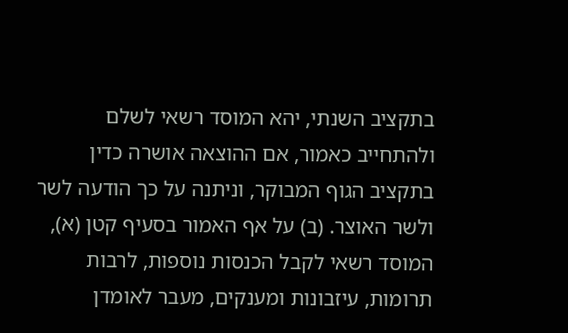בתקציב השנתי, יהא המוסד רשאי לשלם ולהתחייב כאמור, אם ההוצאה אושרה כדין בתקציב הגוף המבוקר, וניתנה על כך הודעה לשר ולשר האוצר. (ב) על אף האמור בסעיף קטן (א), המוסד רשאי לקבל הכנסות נוספות, לרבות תרומות, עיזבונות ומענקים, מעבר לאומדן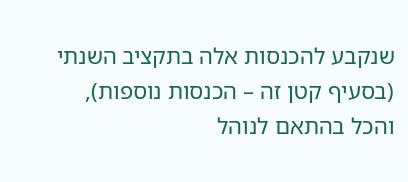שנקבע להכנסות אלה בתקציב השנתי (בסעיף קטן זה – הכנסות נוספות), והכל בהתאם לנוהל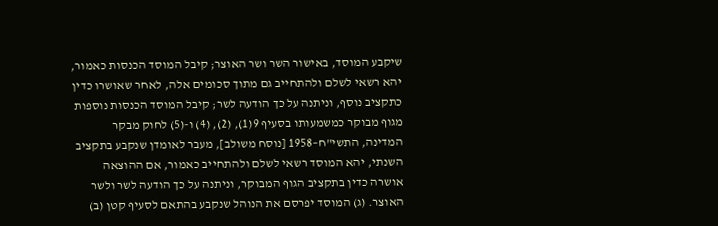שיקבע המוסד, באישור השר ושר האוצר; קיבל המוסד הכנסות כאמור, יהא רשאי לשלם ולהתחייב גם מתוך סכומים אלה, לאחר שאושרו כדין כתקציב נוסף, וניתנה על כך הודעה לשר; קיבל המוסד הכנסות נוספות מגוף מבוקר כמשמעותו בסעיף 9(1), (2), (4) ו-(5) לחוק מבקר המדינה, התשי"ח–1958 [נוסח משולב], מעבר לאומדן שנקבע בתקציב השנתי, יהא המוסד רשאי לשלם ולהתחייב כאמור, אם ההוצאה אושרה כדין בתקציב הגוף המבוקר, וניתנה על כך הודעה לשר ולשר האוצר. (ג) המוסד יפרסם את הנוהל שנקבע בהתאם לסעיף קטן (ב)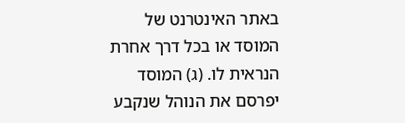באתר האינטרנט של המוסד או בכל דרך אחרת הנראית לו. (ג) המוסד יפרסם את הנוהל שנקבע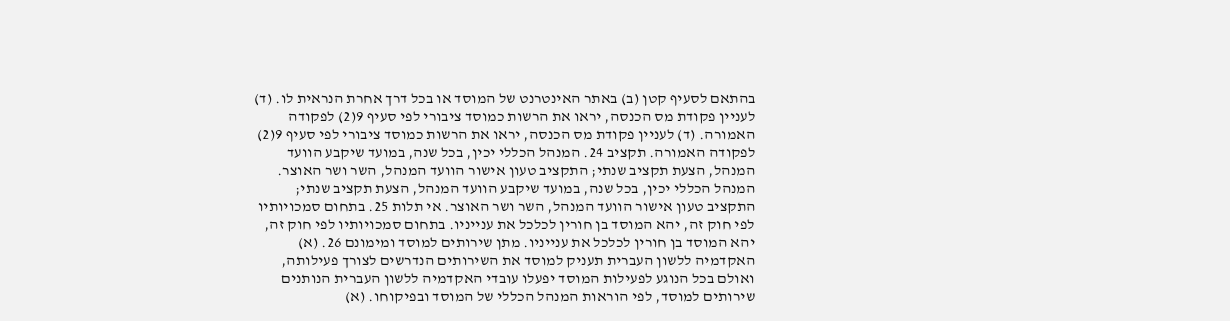בהתאם לסעיף קטן (ב) באתר האינטרנט של המוסד או בכל דרך אחרת הנראית לו. (ד) לעניין פקודת מס הכנסה, יראו את הרשות כמוסד ציבורי לפי סעיף 9(2) לפקודה האמורה. (ד) לעניין פקודת מס הכנסה, יראו את הרשות כמוסד ציבורי לפי סעיף 9(2) לפקודה האמורה. תקציב 24. המנהל הכללי יכין, בכל שנה, במועד שיקבע הוועד המנהל, הצעת תקציב שנתי; התקציב טעון אישור הוועד המנהל, השר ושר האוצר. המנהל הכללי יכין, בכל שנה, במועד שיקבע הוועד המנהל, הצעת תקציב שנתי; התקציב טעון אישור הוועד המנהל, השר ושר האוצר. אי תלות 25. בתחום סמכויותיו לפי חוק זה, יהא המוסד בן חורין לכלכל את ענייניו. בתחום סמכויותיו לפי חוק זה, יהא המוסד בן חורין לכלכל את ענייניו. מתן שירותים למוסד ומימונם 26. (א) האקדמיה ללשון העברית תעניק למוסד את השירותים הנדרשים לצורך פעילותה, ואולם בכל הנוגע לפעילות המוסד יפעלו עובדי האקדמיה ללשון העברית הנותנים שירותים למוסד, לפי הוראות המנהל הכללי של המוסד ובפיקוחו. (א)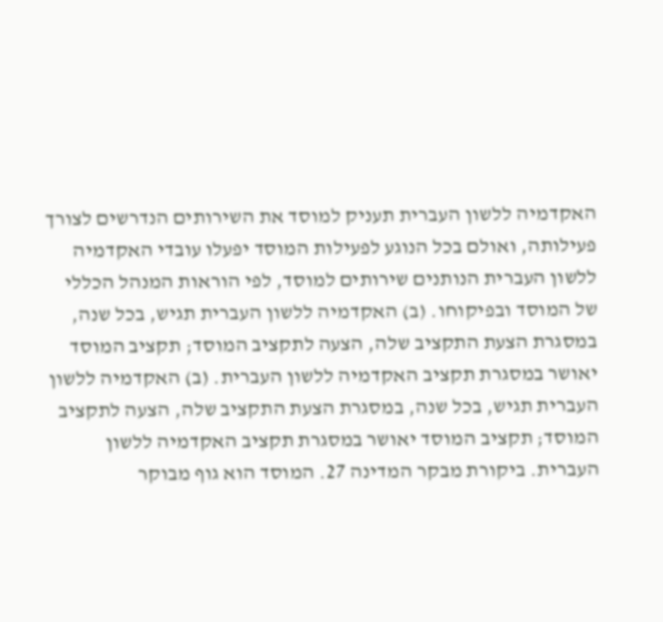האקדמיה ללשון העברית תעניק למוסד את השירותים הנדרשים לצורך פעילותה, ואולם בכל הנוגע לפעילות המוסד יפעלו עובדי האקדמיה ללשון העברית הנותנים שירותים למוסד, לפי הוראות המנהל הכללי של המוסד ובפיקוחו. (ב) האקדמיה ללשון העברית תגיש, בכל שנה, במסגרת הצעת התקציב שלה, הצעה לתקציב המוסד; תקציב המוסד יאושר במסגרת תקציב האקדמיה ללשון העברית. (ב) האקדמיה ללשון העברית תגיש, בכל שנה, במסגרת הצעת התקציב שלה, הצעה לתקציב המוסד; תקציב המוסד יאושר במסגרת תקציב האקדמיה ללשון העברית. ביקורת מבקר המדינה 27. המוסד הוא גוף מבוקר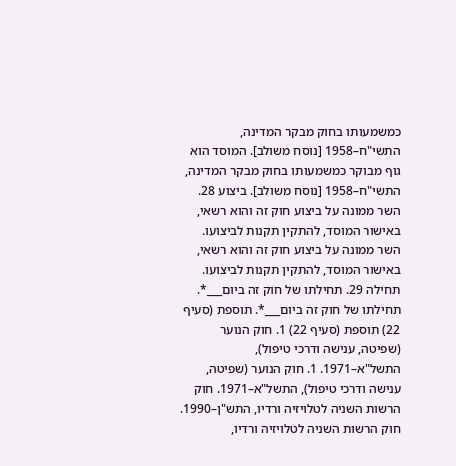כמשמעותו בחוק מבקר המדינה, התשי"ח–1958 [נוסח משולב]. המוסד הוא גוף מבוקר כמשמעותו בחוק מבקר המדינה, התשי"ח–1958 [נוסח משולב]. ביצוע 28. השר ממונה על ביצוע חוק זה והוא רשאי, באישור המוסד, להתקין תקנות לביצועו. השר ממונה על ביצוע חוק זה והוא רשאי, באישור המוסד, להתקין תקנות לביצועו. תחילה 29. תחילתו של חוק זה ביום___*. תחילתו של חוק זה ביום___*. תוספת (סעיף 22) תוספת (סעיף 22) 1. חוק הנוער (שפיטה, ענישה ודרכי טיפול), התשל"א–1971. 1. חוק הנוער (שפיטה, ענישה ודרכי טיפול), התשל"א–1971. חוק הרשות השניה לטלויזיה ורדיו, התש"ן–1990. חוק הרשות השניה לטלויזיה ורדיו,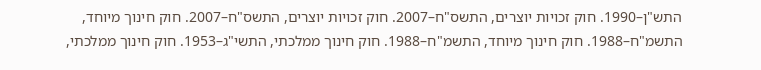התש"ן–1990. חוק זכויות יוצרים, התשס"ח–2007. חוק זכויות יוצרים, התשס"ח–2007. חוק חינוך מיוחד, התשמ"ח–1988. חוק חינוך מיוחד, התשמ"ח–1988. חוק חינוך ממלכתי, התשי"ג–1953. חוק חינוך ממלכתי,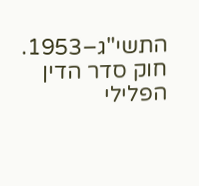התשי"ג–1953. חוק סדר הדין הפלילי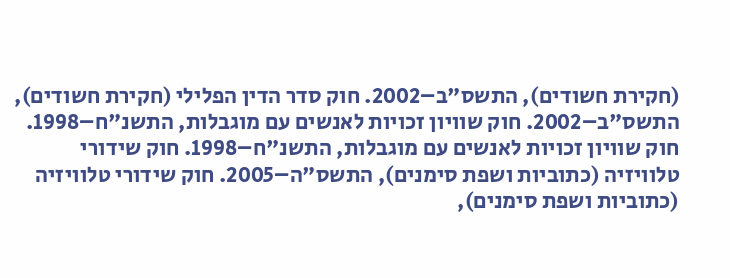(חקירת חשודים), התשס"ב–2002. חוק סדר הדין הפלילי (חקירת חשודים), התשס"ב–2002. חוק שוויון זכויות לאנשים עם מוגבלות, התשנ"ח–1998. חוק שוויון זכויות לאנשים עם מוגבלות, התשנ"ח–1998. חוק שידורי טלוויזיה (כתוביות ושפת סימנים), התשס"ה–2005. חוק שידורי טלוויזיה (כתוביות ושפת סימנים),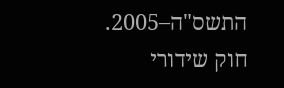התשס"ה–2005. חוק שידורי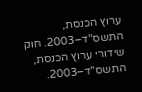ערוץ הכנסת, התשס"ד–2003. חוק שידורי ערוץ הכנסת, התשס"ד–2003.